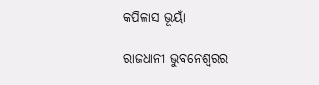କପିଳାସ ଭୂୟାଁ

ରାଜଧାନୀ ଭୁବନେଶ୍ଵରର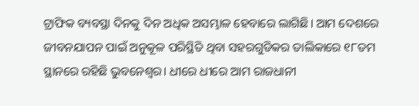ଟ୍ରାଫିକ ବ୍ୟବସ୍ଥା ଦିନକୁ ଦିନ ଅଧିକ ଅସମ୍ଭାଳ ହେବାରେ ଲାଗିଛି। ଆମ ଦେଶରେ ଜୀବନଯାପନ ପାଇଁ ଅନୁକୂଳ ପରିସ୍ଥିତି ଥିବା ସହରଗୁଡିକର ତାଲିକାରେ ୧୮ତମ ସ୍ଥାନରେ ରହିଛି ଭୁବନେଶ୍ଵର। ଧୀରେ ଧୀରେ ଆମ ରାଜଧାନୀ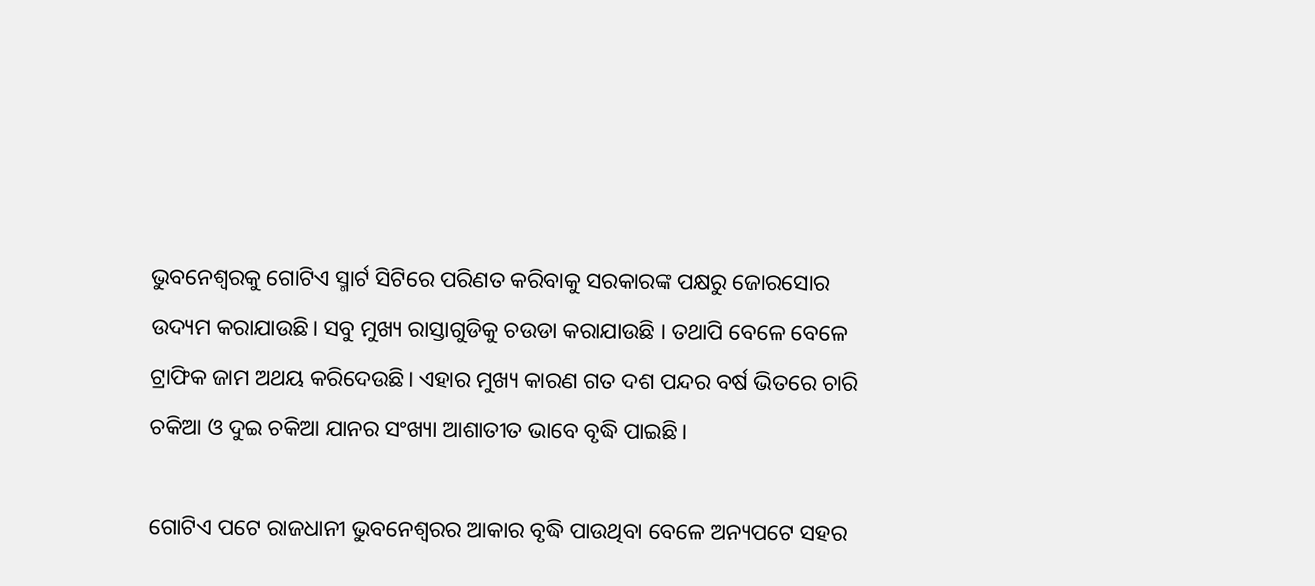ଭୁବନେଶ୍ଵରକୁ ଗୋଟିଏ ସ୍ମାର୍ଟ ସିଟିରେ ପରିଣତ କରିବାକୁ ସରକାରଙ୍କ ପକ୍ଷରୁ ଜୋରସୋର ଉଦ୍ୟମ କରାଯାଉଛି। ସବୁ ମୁଖ୍ୟ ରାସ୍ତାଗୁଡିକୁ ଚଉଡା କରାଯାଉଛି । ତଥାପି ବେଳେ ବେଳେ ଟ୍ରାଫିକ ଜାମ ଅଥୟ କରିଦେଉଛି। ଏହାର ମୁଖ୍ୟ କାରଣ ଗତ ଦଶ ପନ୍ଦର ବର୍ଷ ଭିତରେ ଚାରି ଚକିଆ ଓ ଦୁଇ ଚକିଆ ଯାନର ସଂଖ୍ୟା ଆଶାତୀତ ଭାବେ ବୃଦ୍ଧି ପାଇଛି।

ଗୋଟିଏ ପଟେ ରାଜଧାନୀ ଭୁବନେଶ୍ଵରର ଆକାର ବୃଦ୍ଧି ପାଉଥିବା ବେଳେ ଅନ୍ୟପଟେ ସହର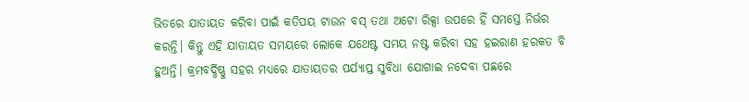ଭିତରେ ଯାତାୟତ କରିବା ପାଇଁ କତିପୟ ଟାଉନ ବସ୍ ତଥା ଅଟୋ ରିକ୍ସା ଉପରେ ହିଁ ସମସ୍ତେ ନିର୍ଭର କରନ୍ତି। କିନ୍ତୁ ଏହି ଯାତାୟତ ସମୟରେ ଲୋକେ ଯଥେଷ୍ଟ ସମୟ ନଷ୍ଟ କରିବା ସହ ହଇରାଣ ହରକତ ବି ହୁଅନ୍ତି। କ୍ରମବର୍ଦ୍ଧିଷ୍ଣୁ ସହର ମଧ୍ୟରେ ଯାତାୟତର ପର୍ଯ୍ୟାପ୍ତ ସୁବିଧା ଯୋଗାଇ ନଦେବା ପଛରେ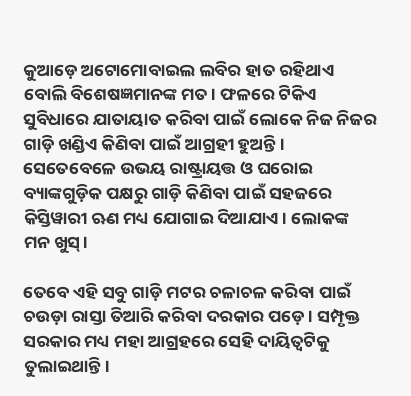କୁଆଡ଼େ ଅଟୋମୋବାଇଲ ଲବିର ହାତ ରହିଥାଏ ବୋଲି ବିଶେଷଜ୍ଞମାନଙ୍କ ମତ। ଫଳରେ ଟିକିଏ ସୁବିଧାରେ ଯାତାୟାତ କରିବା ପାଇଁ ଲୋକେ ନିଜ ନିଜର ଗାଡ଼ି ଖଣ୍ଡିଏ କିଣିବା ପାଇଁ ଆଗ୍ରହୀ ହୁଅନ୍ତି। ସେତେବେଳେ ଉଭୟ ରାଷ୍ଟ୍ରାୟତ୍ତ ଓ ଘରୋଇ ବ୍ୟାଙ୍କଗୁଡ଼ିକ ପକ୍ଷରୁ ଗାଡ଼ି କିଣିବା ପାଇଁ ସହଜରେ କିସ୍ତିୱାରୀ ଋଣ ମଧ୍ୟ ଯୋଗାଇ ଦିଆଯାଏ। ଲୋକଙ୍କ ମନ ଖୁସ୍।

ତେବେ ଏହି ସବୁ ଗାଡ଼ି ମଟର ଚଳାଚଳ କରିବା ପାଇଁ ଚଉଡ଼ା ରାସ୍ତା ତିଆରି କରିବା ଦରକାର ପଡ଼େ। ସମ୍ପୃକ୍ତ ସରକାର ମଧ୍ୟ ମହା ଆଗ୍ରହରେ ସେହି ଦାୟିତ୍ଵଟିକୁ ତୁଲାଇଥାନ୍ତି।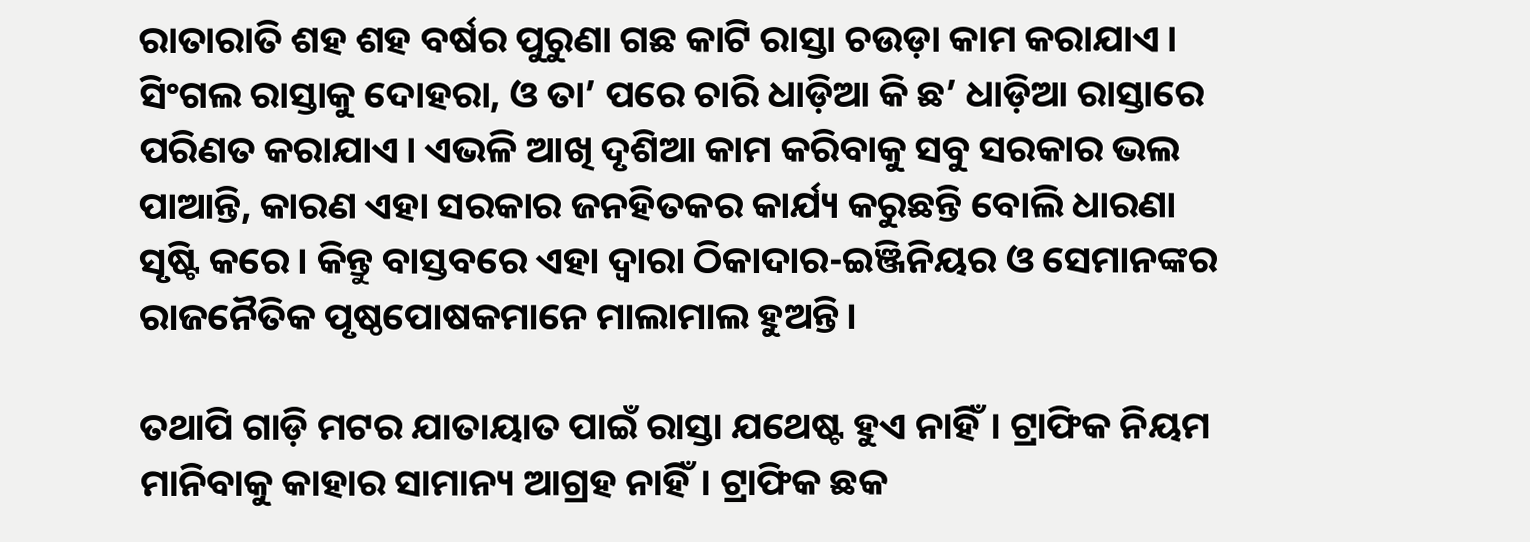ରାତାରାତି ଶହ ଶହ ବର୍ଷର ପୁରୁଣା ଗଛ କାଟି ରାସ୍ତା ଚଉଡ଼ା କାମ କରାଯାଏ। ସିଂଗଲ ରାସ୍ତାକୁ ଦୋହରା, ଓ ତା’ ପରେ ଚାରି ଧାଡ଼ିଆ କି ଛ’ ଧାଡ଼ିଆ ରାସ୍ତାରେ ପରିଣତ କରାଯାଏ। ଏଭଳି ଆଖି ଦୃଶିଆ କାମ କରିବାକୁ ସବୁ ସରକାର ଭଲ ପାଆନ୍ତି, କାରଣ ଏହା ସରକାର ଜନହିତକର କାର୍ଯ୍ୟ କରୁଛନ୍ତି ବୋଲି ଧାରଣା ସୃଷ୍ଟି କରେ। କିନ୍ତୁ ବାସ୍ତବରେ ଏହା ଦ୍ଵାରା ଠିକାଦାର-ଇଞ୍ଜିନିୟର ଓ ସେମାନଙ୍କର ରାଜନୈତିକ ପୃଷ୍ଠପୋଷକମାନେ ମାଲାମାଲ ହୁଅନ୍ତି।

ତଥାପି ଗାଡ଼ି ମଟର ଯାତାୟାତ ପାଇଁ ରାସ୍ତା ଯଥେଷ୍ଟ ହୁଏ ନାହିଁ। ଟ୍ରାଫିକ ନିୟମ ମାନିବାକୁ କାହାର ସାମାନ୍ୟ ଆଗ୍ରହ ନାହିଁ। ଟ୍ରାଫିକ ଛକ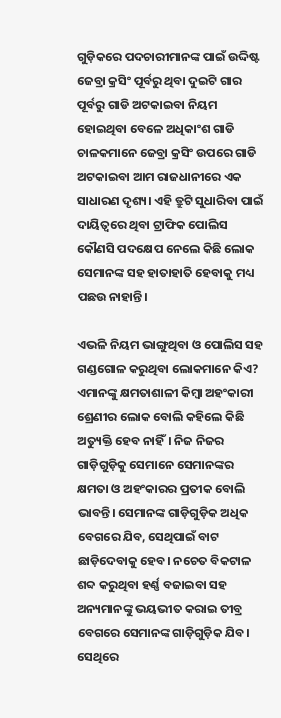ଗୁଡ଼ିକରେ ପଦଚାରୀମାନଙ୍କ ପାଇଁ ଉଦ୍ଦିଷ୍ଟ ଜେବ୍ରା କ୍ରସିଂ ପୂର୍ବରୁ ଥିବା ଦୁଇଟି ଗାର ପୂର୍ବରୁ ଗାଡି ଅଟକାଇବା ନିୟମ ହୋଇଥିବା ବେଳେ ଅଧିକାଂଶ ଗାଡି ଚାଳକମାନେ ଜେବ୍ରା କ୍ରସିଂ ଉପରେ ଗାଡି ଅଟକାଇବା ଆମ ରାଜଧାନୀରେ ଏକ ସାଧାରଣ ଦୃଶ୍ୟ। ଏହି ତ୍ରୁଟି ସୁଧାରିବା ପାଇଁ ଦାୟିତ୍ଵରେ ଥିବା ଟ୍ରାଫିକ ପୋଲିସ କୌଣସି ପଦକ୍ଷେପ ନେଲେ କିଛି ଲୋକ ସେମାନଙ୍କ ସହ ହାତାହାତି ହେବାକୁ ମଧ୍ୟ ପଛଉ ନାହାନ୍ତି।

ଏଭଳି ନିୟମ ଭାଙ୍ଗୁଥିବା ଓ ପୋଲିସ ସହ ଗଣ୍ଡଗୋଳ କରୁଥିବା ଲୋକମାନେ କିଏ? ଏମାନଙ୍କୁ କ୍ଷମତାଶାଳୀ କିମ୍ବା ଅହଂକାରୀ  ଶ୍ରେଣୀର ଲୋକ ବୋଲି କହିଲେ କିଛି ଅତ୍ୟୁକ୍ତି ହେବ ନାହିଁ। ନିଜ ନିଜର ଗାଡ଼ିଗୁଡ଼ିକୁ ସେମାନେ ସେମାନଙ୍କର କ୍ଷମତା ଓ ଅହଂକାରର ପ୍ରତୀକ ବୋଲି ଭାବନ୍ତି। ସେମାନଙ୍କ ଗାଡ଼ିଗୁଡ଼ିକ ଅଧିକ ବେଗରେ ଯିବ, ସେଥିପାଇଁ ବାଟ ଛାଡ଼ିଦେବାକୁ ହେବ। ନଚେତ ବିକଟାଳ ଶବ୍ଦ କରୁଥିବା ହର୍ଣ୍ଣ ବଜାଇବା ସହ ଅନ୍ୟମାନଙ୍କୁ ଭୟଭୀତ କରାଇ ତୀବ୍ର ବେଗରେ ସେମାନଙ୍କ ଗାଡ଼ିଗୁଡ଼ିକ ଯିବ। ସେଥିରେ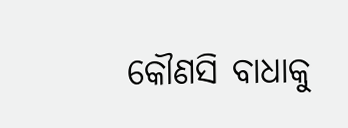କୌଣସି ବାଧାକୁ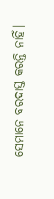ସେମାନେ ବରଦାସ୍ତ କରନ୍ତି ନାହିଁ।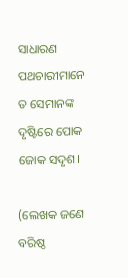ସାଧାରଣ ପଥଚାରୀମାନେ ତ ସେମାନଙ୍କ ଦୃଷ୍ଟିରେ ପୋକ ଜୋକ ସଦୃଶ।

(ଲେଖକ ଜଣେ ବରିଷ୍ଠ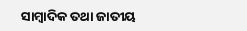ସାମ୍ବାଦିକ ତଥା ଜାତୀୟ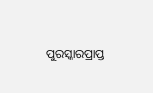ପୁରସ୍କାରପ୍ରାପ୍ତ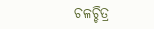ଚଳଚ୍ଚିତ୍ର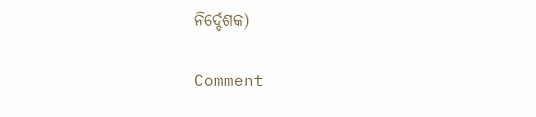ନିର୍ଦ୍ଦେଶକ)

Comment